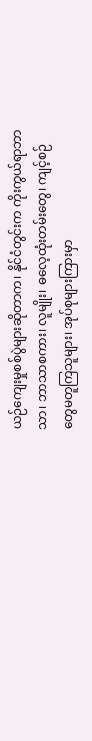ယဉ်ကျေးမှုစစ်ပွဲများဆိုတာက၊ နိုင်ငံတွင်းက ကိုးကွယ်ရာဘာသာ၊ ဘာသာစကား၊ လူမျိုး၊ ဓလေ့ထုံးတမ်းတွေ၊ ကျင့်စဉ်တွေမတူကြသူများ၊ အုပ်စုများကြားမှာ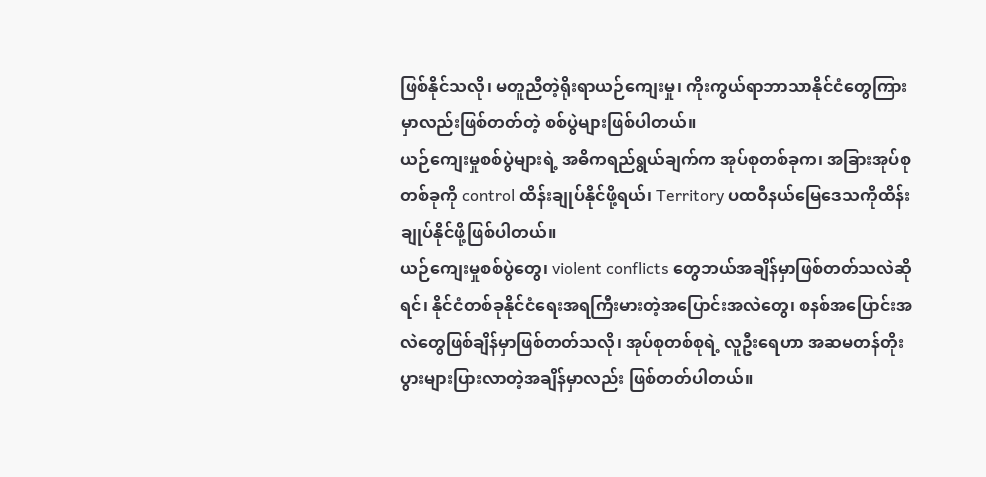ဖြစ်နိုင်သလို၊ မတူညီတဲ့ရိုးရာယဉ်ကျေးမှု၊ ကိုးကွယ်ရာဘာသာနိုင်ငံတွေကြားမှာလည်းဖြစ်တတ်တဲ့ စစ်ပွဲများဖြစ်ပါတယ်။
ယဉ်ကျေးမှုစစ်ပွဲများရဲ့ အဓိကရည်ရွယ်ချက်က အုပ်စုတစ်ခုက၊ အခြားအုပ်စုတစ်ခုကို control ထိန်းချုပ်နိုင်ဖို့ရယ်၊ Territory ပထဝီနယ်မြေဒေသကိုထိန်းချုပ်နိုင်ဖို့ဖြစ်ပါတယ်။
ယဉ်ကျေးမှုစစ်ပွဲတွေ၊ violent conflicts တွေဘယ်အချိန်မှာဖြစ်တတ်သလဲဆိုရင်၊ နိုင်ငံတစ်ခုနိုင်ငံရေးအရကြီးမားတဲ့အပြောင်းအလဲတွေ၊ စနစ်အပြောင်းအလဲတွေဖြစ်ချိန်မှာဖြစ်တတ်သလို၊ အုပ်စုတစ်စုရဲ့ လူဦးရေဟာ အဆမတန်တိုးပွားများပြားလာတဲ့အချိန်မှာလည်း ဖြစ်တတ်ပါတယ်။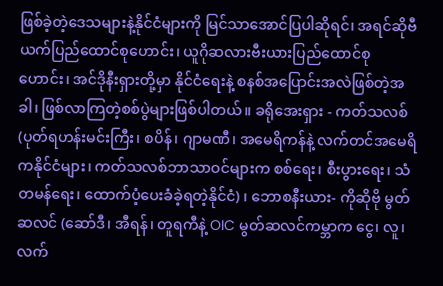ဖြစ်ခဲ့တဲ့ဒေသများနဲ့နိုင်ငံများကို မြင်သာအောင်ပြပါဆိုရင်၊ အရင်ဆိုဗီယက်ပြည်ထောင်စုဟောင်း၊ ယူဂိုဆလားဗီးယားပြည်ထောင်စုဟောင်း၊ အင်ဒိုနီးရှားတို့မှာ နိုင်ငံရေးနဲ့ စနစ်အပြောင်းအလဲဖြစ်တဲ့အခါ၊ ဖြစ်လာကြတဲ့စစ်ပွဲများဖြစ်ပါတယ်။ ခရိုအေးရှား - ကတ်သလစ် (ပုတ်ရဟန်းမင်းကြီး၊ စပိန်၊ ဂျာမဏီ၊ အမေရိကန်နဲ့ လက်တင်အမေရိကနိုင်ငံများ၊ ကတ်သလစ်ဘာသာဝင်များက စစ်ရေး၊ စီးပွားရေး၊ သံတမန်ရေး၊ ထောက်ပံ့ပေးခံခဲ့ရတဲ့နိုင်ငံ) ၊ ဘောစနီးယား- ကိုဆိုဗို မွတ်ဆလင် (ဆော်ဒီ၊ အီရန်၊ တူရကီနဲ့ OIC မွတ်ဆလင်ကမ္ဘာက ငွေ၊ လူ၊ လက်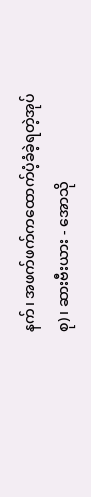နက်၊ အဖက်ဖက်ကထောက်ပံ့ခံခဲ့ရတဲ့အုပ်စု)၊ ဆားဗီးယား - အောသို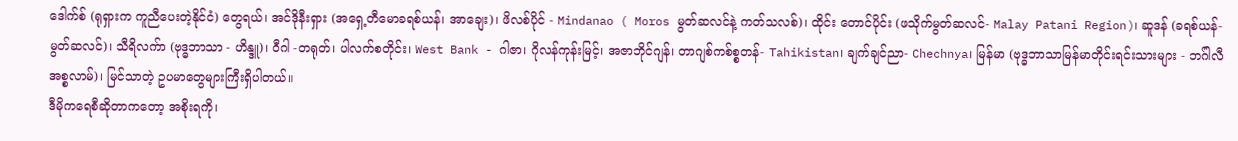ဒေါက်စ် (ရုရှားက ကူညီပေးတဲ့နိုင်ငံ) တွေရယ်၊ အင်ဒိုနီးရှား (အရှေ့တီမောခရစ်ယန်၊ အာချေး)၊ ဖိလစ်ပိုင် - Mindanao ( Moros မွတ်ဆလင်နဲ့ ကတ်သလစ်)၊ ထိုင်း တောင်ပိုင်း (ဖသိုက်မွတ်ဆလင်- Malay Patani Region)၊ ဆူဒန် (ခရစ်ယန်-မွတ်ဆလင်)၊ သီရိလက်ာ (ဗုဒ္ဓဘာသာ - ဟိန္ဒူ)၊ ဝီဂါ -တရုတ်၊ ပါလက်စတိုင်း၊ West Bank - ဂါဇာ၊ ဂိုလန်ကုန်းမြင့်၊ အဇာဘိုင်ဂျန်၊ တာဂျစ်ကစ်စ္စတန်- Tahikistan၊ ချက်ချင်ညာ- Chechnya၊ မြန်မာ (ဗုဒ္ဓဘာသာမြန်မာတိုင်းရင်းသားများ - ဘဂ်ါလီအစ္စလာမ်)၊ မြင်သာတဲ့ ဥပမာတွေများကြီးရှိပါတယ်။
ဒီမိုကရေစီဆိုတာကတော့ အစိုးရကို၊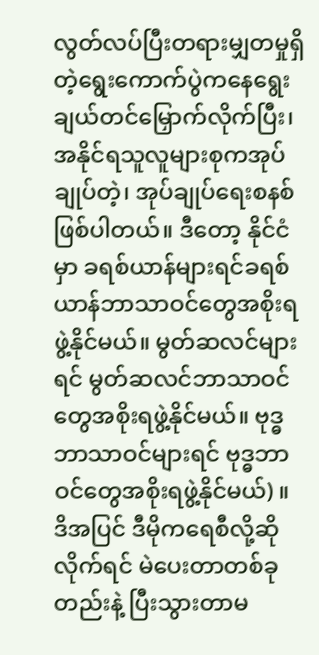လွတ်လပ်ပြီးတရားမျှတမှုရှိတဲ့ရွေးကောက်ပွဲကနေရွေးချယ်တင်မြှောက်လိုက်ပြီး၊ အနိုင်ရသူလူများစုကအုပ်ချုပ်တဲ့၊ အုပ်ချုပ်ရေးစနစ်ဖြစ်ပါတယ်။ ဒီတော့ နိုင်ငံမှာ ခရစ်ယာန်များရင်ခရစ်ယာန်ဘာသာဝင်တွေအစိုးရဖွဲ့နိုင်မယ်။ မွတ်ဆလင်များရင် မွတ်ဆလင်ဘာသာဝင်တွေအစိုးရဖွဲ့နိုင်မယ်။ ဗုဒ္ဓဘာသာဝင်များရင် ဗုဒ္ဓဘာဝင်တွေအစိုးရဖွဲ့နိုင်မယ်) ။
ဒိအပြင် ဒီမိုကရေစီလို့ဆိုလိုက်ရင် မဲပေးတာတစ်ခုတည်းနဲ့ ပြီးသွားတာမ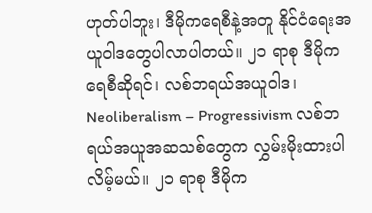ဟုတ်ပါဘူး၊ ဒီမိုကရေစီနဲ့အတူ နိုင်ငံရေးအယူဝါဒတွေပါလာပါတယ်။ ၂၁ ရာစု ဒီမိုကရေစီဆိုရင်၊ လစ်ဘရယ်အယူဝါဒ၊ Neoliberalism – Progressivism လစ်ဘရယ်အယူအဆသစ်တွေက လွှမ်းမိုးထားပါလိမ့်မယ်။ ၂၁ ရာစု ဒီမိုက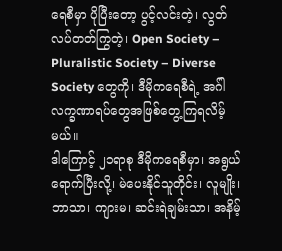ရေစီမှာ ပိုပြီးတော့ ပွင့်လင်းတဲ့၊ လွတ်လပ်တတ်ကြွတဲ့၊ Open Society – Pluralistic Society – Diverse Society တွေကို၊ ဒီမိုကရေစီရဲ့ အဂ်ါလက္ခဏာရပ်တွေအဖြစ်တွေ့ကြရလိမ့်မယ်။
ဒါကြောင့် ၂၁ရာစု ဒီမိုကရေစီမှာ၊ အရွယ်ရောက်ပြီးလို့၊ မဲပေးနိုင်သူတိုင်း၊ လူမျိုး၊ ဘာသာ၊ ကျားမ၊ ဆင်းရဲချမ်းသာ၊ အနိမ့်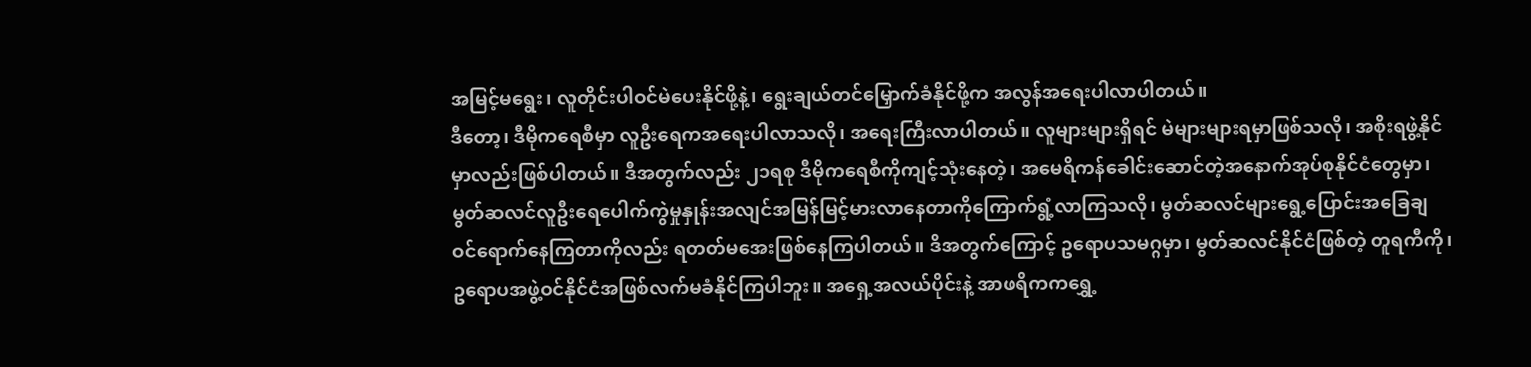အမြင့်မရွေး၊ လူတိုင်းပါဝင်မဲပေးနိုင်ဖို့နဲ့၊ ရွေးချယ်တင်မြှောက်ခံနိုင်ဖို့က အလွန်အရေးပါလာပါတယ်။
ဒီတော့၊ ဒီမိုကရေစီမှာ လူဦးရေကအရေးပါလာသလို၊ အရေးကြီးလာပါတယ်။ လူများများရှိရင် မဲများများရမှာဖြစ်သလို၊ အစိုးရဖွဲ့နိုင်မှာလည်းဖြစ်ပါတယ်။ ဒီအတွက်လည်း ၂၁ရစု ဒီမိုကရေစီကိုကျင့်သုံးနေတဲ့၊ အမေရိကန်ခေါင်းဆောင်တဲ့အနောက်အုပ်စုနိုင်ငံတွေမှာ၊ မွတ်ဆလင်လူဦးရေပေါက်ကွဲမှုနှုန်းအလျင်အမြန်မြင့်မားလာနေတာကိုကြောက်ရွံ့လာကြသလို၊ မွတ်ဆလင်များရွေ့ပြောင်းအခြေချဝင်ရောက်နေကြတာကိုလည်း ရတတ်မအေးဖြစ်နေကြပါတယ်။ ဒိအတွက်ကြောင့် ဥရောပသမဂ္ဂမှာ၊ မွတ်ဆလင်နိုင်ငံဖြစ်တဲ့ တူရကီကို၊ ဥရောပအဖွဲ့ဝင်နိုင်ငံအဖြစ်လက်မခံနိုင်ကြပါဘူး။ အရှေ့အလယ်ပိုင်းနဲ့ အာဖရိကကရွှေ့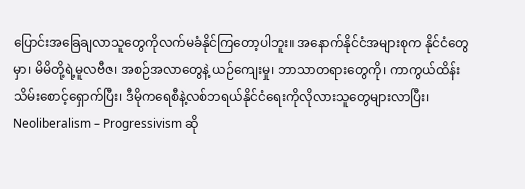ပြောင်းအခြေချလာသူတွေကိုလက်မခံနိုင်ကြတော့ပါဘူး။ အနောက်နိုင်ငံအများစုက နိုင်ငံတွေမှာ၊ မိမိတို့ရဲ့မူလဗီဇ၊ အစဉ်အလာတွေနဲ့ ယဉ်ကျေးမှု၊ ဘာသာတရားတွေကို၊ ကာကွယ်ထိန်းသိမ်းစောင့်ရှောက်ပြီး၊ ဒီမိုကရေစီနဲ့လစ်ဘရယ်နိုင်ငံရေးကိုလိုလားသူတွေများလာပြီး၊ Neoliberalism – Progressivism ဆို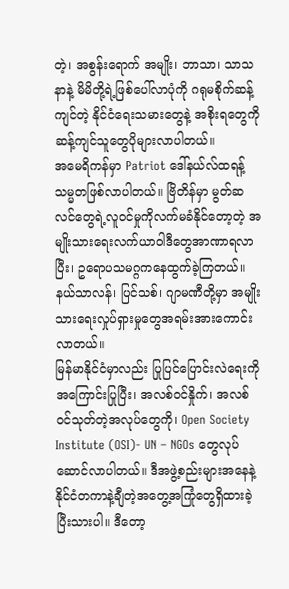တဲ့၊ အစွန်းရောက် အမျိုး၊ ဘာသာ၊ သာသနာနဲ့ မိမိတို့ရဲ့ဖြစ်ပေါ်လာပုံကို ဂရုမစိုက်ဆန့်ကျင်တဲ့ နိုင်ငံရေးသမားတွေနဲ့ အစိုးရတွေကို ဆန့်ကျင်သူတွေပိုများလာပါတယ်။
အမေရိကန်မှာ Patriot ဒေါ်နယ်လ်ထရန့်သမ္မတဖြစ်လာပါတယ်။ ဗြိတိန်မှာ မွတ်ဆလင်တွေရဲ့လူဝင်မှုကိုလက်မခံနိုင်တော့တဲ့ အမျိုးသားရေးလက်ယာဝါဒီတွေအာဏာရလာပြီး၊ ဥရောပသမဂ္ဂကနေထွက်ခဲ့ကြတယ်။ နယ်သာလန်၊ ပြင်သစ်၊ ဂျာမဏီတို့မှာ အမျိုးသားရေးလှုပ်ရှားမှုတွေအရမ်းအားကောင်းလာတယ်။
မြန်မာနိုင်ငံမှာလည်း ပြုပြင်ပြောင်းလဲရေးကိုအကြောင်းပြုပြီး၊ အလစ်ဝင်နှိုက်၊ အလစ်ဝင်သုတ်တဲ့အလုပ်တွေကို၊ Open Society Institute (OSI)- UN – NGOs တွေလုပ်ဆောင်လာပါတယ်။ ဒီအဖွဲ့စည်းများအနေနဲ့ နိုင်ငံတကာနဲ့ချီတဲ့အတွေ့အကြုံတွေရှိထားခဲ့ပြီးသားပါ။ ဒီတော့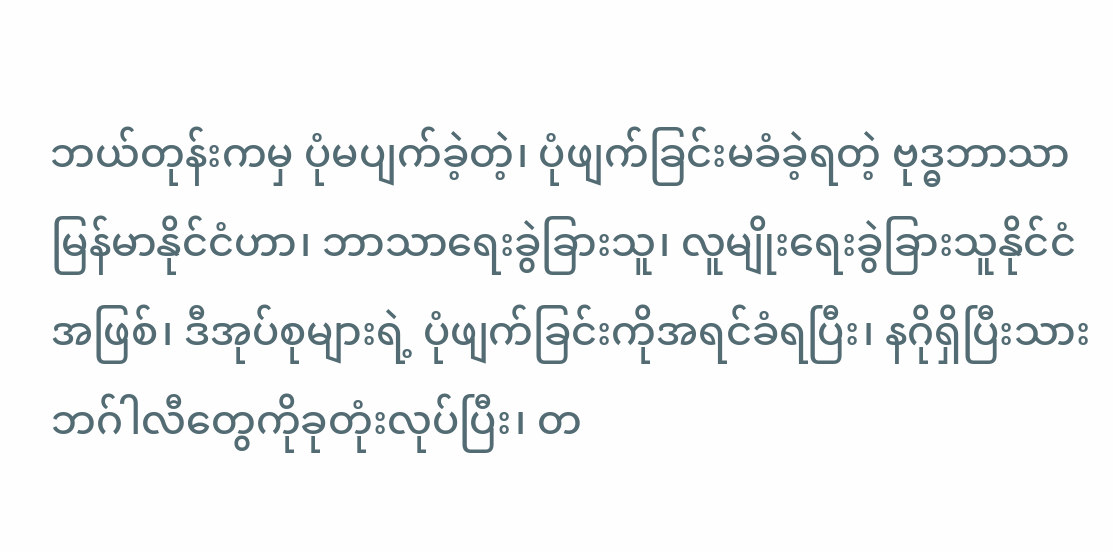ဘယ်တုန်းကမှ ပုံမပျက်ခဲ့တဲ့၊ ပုံဖျက်ခြင်းမခံခဲ့ရတဲ့ ဗုဒ္ဓဘာသာ မြန်မာနိုင်ငံဟာ၊ ဘာသာရေးခွဲခြားသူ၊ လူမျိုးရေးခွဲခြားသူနိုင်ငံအဖြစ်၊ ဒီအုပ်စုများရဲ့ ပုံဖျက်ခြင်းကိုအရင်ခံရပြီး၊ နဂိုရှိပြီးသားဘဂ်ါလီတွေကိုခုတုံးလုပ်ပြီး၊ တ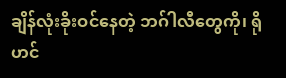ချိန်လုံးခိုးဝင်နေတဲ့ ဘဂ်ါလီတွေကို၊ ရိုဟင်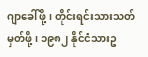ဂျာခေါ်ဖို့၊ တိုင်းရင်းသားသတ်မှတ်ဖို့၊ ၁၉၈၂ နိုင်ငံသားဥ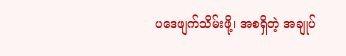ပဒေဖျက်သိမ်းဖို့၊ အစရှိတဲ့ အချုပ်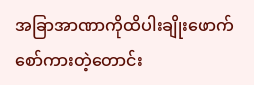အခြာအာဏာကိုထိပါးချိုးဖောက်စော်ကားတဲ့တောင်း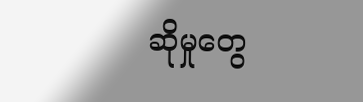ဆိုမှုတွေ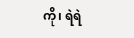ကို၊ ရဲရဲ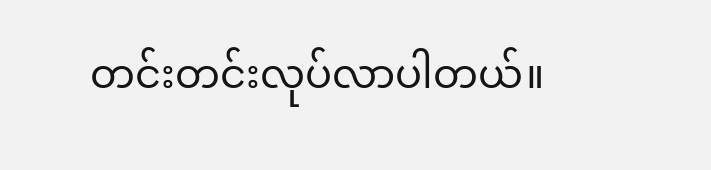တင်းတင်းလုပ်လာပါတယ်။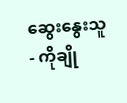ဆွေးနွေးသူ
- ကိုချို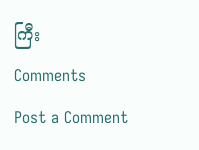ကြီး
Comments
Post a Comment